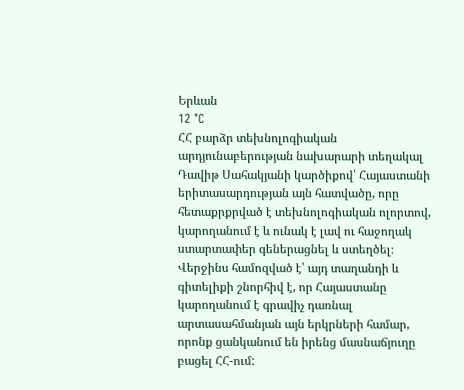Երևան
12 °C
ՀՀ բարձր տեխնոլոգիական արդյունաբերության նախարարի տեղակալ Դավիթ Սահակյանի կարծիքով՝ Հայաստանի երիտասարդության այն հատվածը, որը հետաքրքրված է տեխնոլոգիական ոլորտով, կարողանում է և ունակ է լավ ու հաջողակ ստարտափեր գեներացնել և ստեղծել։ Վերջինս համոզված է՝ այդ տաղանդի և գիտելիքի շնորհիվ է, որ Հայաստանը կարողանում է գրավիչ դառնալ արտասահմանյան այն երկրների համար, որոնք ցանկանում են իրենց մասնաճյուղը բացել ՀՀ-ում: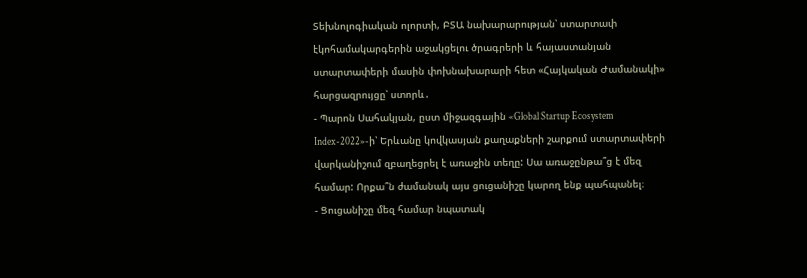Տեխնոլոգիական ոլորտի, ԲՏԱ նախարարության՝ ստարտափ էկոհամակարգերին աջակցելու ծրագրերի և հայաստանյան ստարտափերի մասին փոխնախարարի հետ «Հայկական Ժամանակի» հարցազրույցը՝ ստորև․
- Պարոն Սահակյան, ըստ միջազգային «Global Startup Ecosystem Index-2022»-ի՝ Երևանը կովկասյան քաղաքների շարքում ստարտափերի վարկանիշում զբաղեցրել է առաջին տեղը: Սա առաջընթա՞ց է մեզ համար: Որքա՞ն ժամանակ այս ցուցանիշը կարող ենք պահպանել։
- Ցուցանիշը մեզ համար նպատակ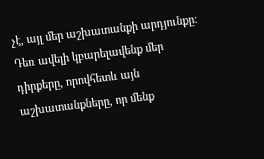չէ, այլ մեր աշխատանքի արդյունքը։ Դեռ ավելի կբարելավենք մեր դիրքերը, որովհետև այն աշխատանքները, որ մենք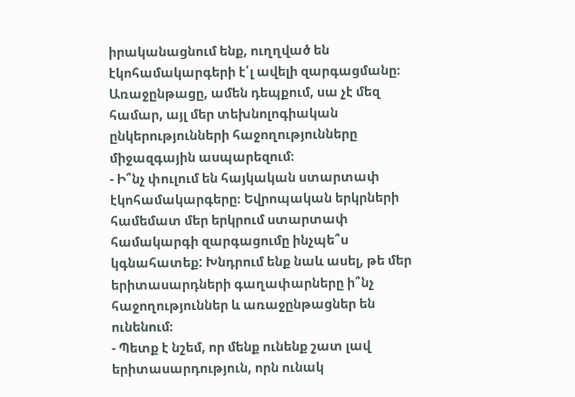իրականացնում ենք, ուղղված են էկոհամակարգերի է՛լ ավելի զարգացմանը։ Առաջընթացը, ամեն դեպքում, սա չէ մեզ համար, այլ մեր տեխնոլոգիական ընկերությունների հաջողությունները միջազգային ասպարեզում։
- Ի՞նչ փուլում են հայկական ստարտափ էկոհամակարգերը։ Եվրոպական երկրների համեմատ մեր երկրում ստարտափ համակարգի զարգացումը ինչպե՞ս կգնահատեք: Խնդրում ենք նաև ասել, թե մեր երիտասարդների գաղափարները ի՞նչ հաջողություններ և առաջընթացներ են ունենում։
- Պետք է նշեմ, որ մենք ունենք շատ լավ երիտասարդություն, որն ունակ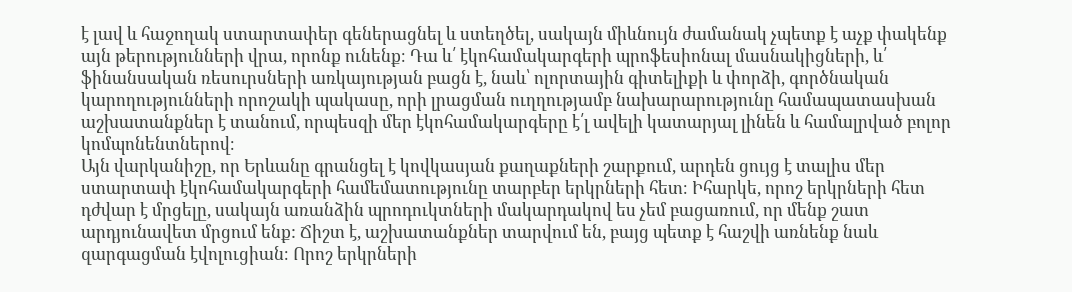է լավ և հաջողակ ստարտափեր գեներացնել և ստեղծել, սակայն միևնույն ժամանակ չպետք է աչք փակենք այն թերությունների վրա, որոնք ունենք։ Դա և՛ էկոհամակարգերի պրոֆեսիոնալ մասնակիցների, և՛ ֆինանսական ռեսուրսների առկայության բացն է, նաև՝ ոլորտային գիտելիքի և փորձի, գործնական կարողությունների որոշակի պակասը, որի լրացման ուղղությամբ նախարարությունը համապատասխան աշխատանքներ է տանում, որպեսզի մեր էկոհամակարգերը է՛լ ավելի կատարյալ լինեն և համալրված բոլոր կոմպոնենտներով։
Այն վարկանիշը, որ Երևանը գրանցել է կովկասյան քաղաքների շարքում, արդեն ցույց է տալիս մեր ստարտափ էկոհամակարգերի համեմատությունը տարբեր երկրների հետ։ Իհարկե, որոշ երկրների հետ դժվար է մրցելը, սակայն առանձին պրոդուկտների մակարդակով ես չեմ բացառում, որ մենք շատ արդյունավետ մրցում ենք: Ճիշտ է, աշխատանքներ տարվում են, բայց պետք է հաշվի առնենք նաև զարգացման էվոլուցիան։ Որոշ երկրների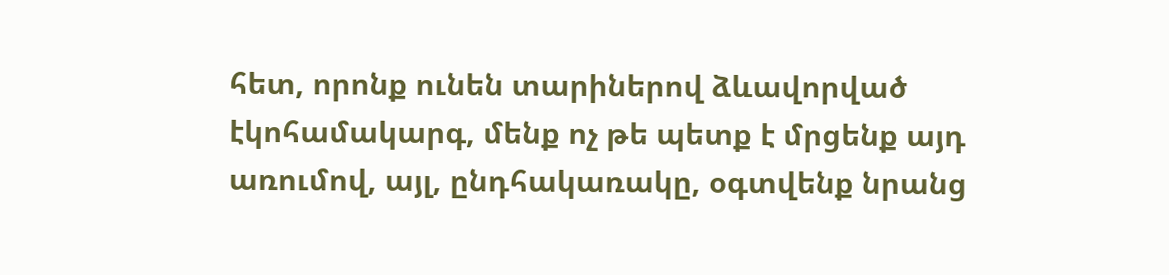հետ, որոնք ունեն տարիներով ձևավորված էկոհամակարգ, մենք ոչ թե պետք է մրցենք այդ առումով, այլ, ընդհակառակը, օգտվենք նրանց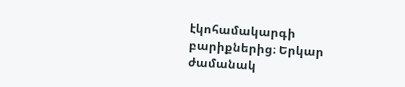էկոհամակարգի բարիքներից։ Երկար ժամանակ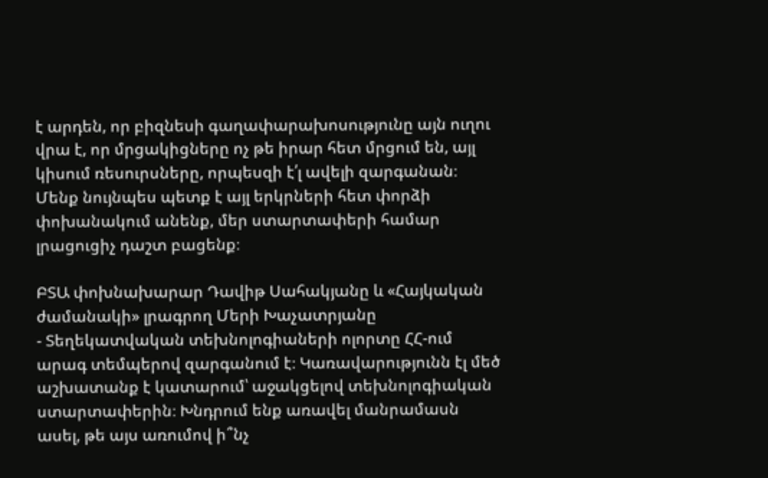է արդեն, որ բիզնեսի գաղափարախոսությունը այն ուղու վրա է, որ մրցակիցները ոչ թե իրար հետ մրցում են, այլ կիսում ռեսուրսները, որպեսզի է՛լ ավելի զարգանան։ Մենք նույնպես պետք է այլ երկրների հետ փորձի փոխանակում անենք, մեր ստարտափերի համար լրացուցիչ դաշտ բացենք։

ԲՏԱ փոխնախարար Դավիթ Սահակյանը և «Հայկական ժամանակի» լրագրող Մերի Խաչատրյանը
- Տեղեկատվական տեխնոլոգիաների ոլորտը ՀՀ-ում արագ տեմպերով զարգանում է։ Կառավարությունն էլ մեծ աշխատանք է կատարում՝ աջակցելով տեխնոլոգիական ստարտափերին։ Խնդրում ենք առավել մանրամասն ասել, թե այս առումով ի՞նչ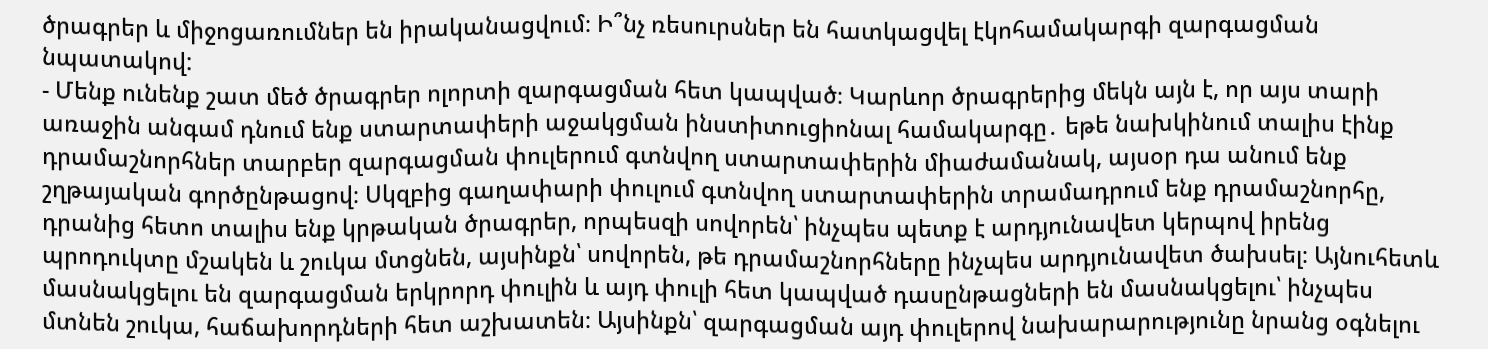ծրագրեր և միջոցառումներ են իրականացվում։ Ի՞նչ ռեսուրսներ են հատկացվել էկոհամակարգի զարգացման նպատակով:
- Մենք ունենք շատ մեծ ծրագրեր ոլորտի զարգացման հետ կապված։ Կարևոր ծրագրերից մեկն այն է, որ այս տարի առաջին անգամ դնում ենք ստարտափերի աջակցման ինստիտուցիոնալ համակարգը․ եթե նախկինում տալիս էինք դրամաշնորհներ տարբեր զարգացման փուլերում գտնվող ստարտափերին միաժամանակ, այսօր դա անում ենք շղթայական գործընթացով։ Սկզբից գաղափարի փուլում գտնվող ստարտափերին տրամադրում ենք դրամաշնորհը, դրանից հետո տալիս ենք կրթական ծրագրեր, որպեսզի սովորեն՝ ինչպես պետք է արդյունավետ կերպով իրենց պրոդուկտը մշակեն և շուկա մտցնեն, այսինքն՝ սովորեն, թե դրամաշնորհները ինչպես արդյունավետ ծախսել։ Այնուհետև մասնակցելու են զարգացման երկրորդ փուլին և այդ փուլի հետ կապված դասընթացների են մասնակցելու՝ ինչպես մտնեն շուկա, հաճախորդների հետ աշխատեն։ Այսինքն՝ զարգացման այդ փուլերով նախարարությունը նրանց օգնելու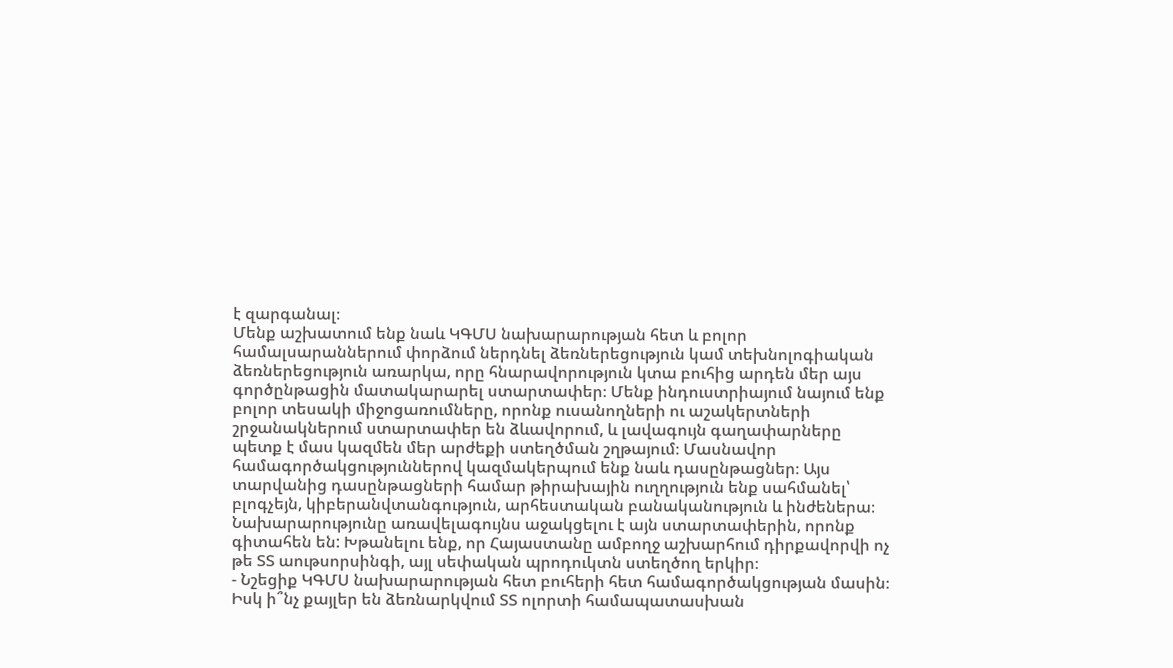է զարգանալ։
Մենք աշխատում ենք նաև ԿԳՄՍ նախարարության հետ և բոլոր համալսարաններում փորձում ներդնել ձեռներեցություն կամ տեխնոլոգիական ձեռներեցություն առարկա, որը հնարավորություն կտա բուհից արդեն մեր այս գործընթացին մատակարարել ստարտափեր։ Մենք ինդուստրիայում նայում ենք բոլոր տեսակի միջոցառումները, որոնք ուսանողների ու աշակերտների շրջանակներում ստարտափեր են ձևավորում, և լավագույն գաղափարները պետք է մաս կազմեն մեր արժեքի ստեղծման շղթայում։ Մասնավոր համագործակցություններով կազմակերպում ենք նաև դասընթացներ։ Այս տարվանից դասընթացների համար թիրախային ուղղություն ենք սահմանել՝ բլոգչեյն, կիբերանվտանգություն, արհեստական բանականություն և ինժեներա։ Նախարարությունը առավելագույնս աջակցելու է այն ստարտափերին, որոնք գիտահեն են: Խթանելու ենք, որ Հայաստանը ամբողջ աշխարհում դիրքավորվի ոչ թե ՏՏ աութսորսինգի, այլ սեփական պրոդուկտն ստեղծող երկիր։
- Նշեցիք ԿԳՄՍ նախարարության հետ բուհերի հետ համագործակցության մասին։ Իսկ ի՞նչ քայլեր են ձեռնարկվում ՏՏ ոլորտի համապատասխան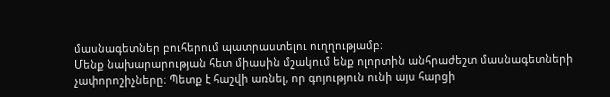մասնագետներ բուհերում պատրաստելու ուղղությամբ։
Մենք նախարարության հետ միասին մշակում ենք ոլորտին անհրաժեշտ մասնագետների չափորոշիչները։ Պետք է հաշվի առնել, որ գոյություն ունի այս հարցի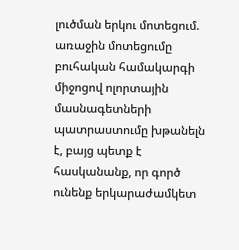լուծման երկու մոտեցում. առաջին մոտեցումը բուհական համակարգի միջոցով ոլորտային մասնագետների պատրաստումը խթանելն է, բայց պետք է հասկանանք, որ գործ ունենք երկարաժամկետ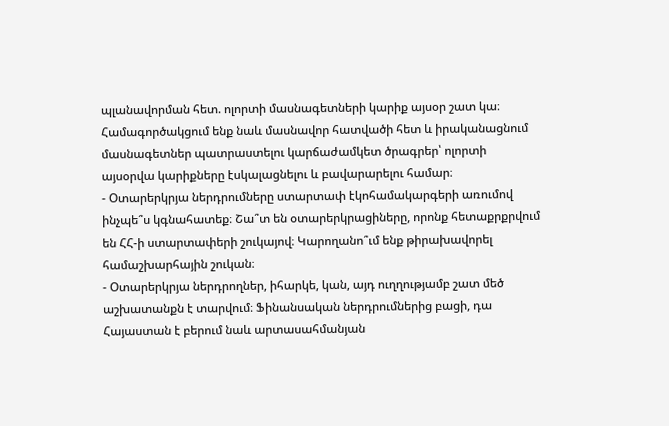պլանավորման հետ. ոլորտի մասնագետների կարիք այսօր շատ կա։ Համագործակցում ենք նաև մասնավոր հատվածի հետ և իրականացնում մասնագետներ պատրաստելու կարճաժամկետ ծրագրեր՝ ոլորտի այսօրվա կարիքները էսկալացնելու և բավարարելու համար։
- Օտարերկրյա ներդրումները ստարտափ էկոհամակարգերի առումով ինչպե՞ս կգնահատեք։ Շա՞տ են օտարերկրացիները, որոնք հետաքրքրվում են ՀՀ-ի ստարտափերի շուկայով։ Կարողանո՞ւմ ենք թիրախավորել համաշխարհային շուկան։
- Օտարերկրյա ներդրողներ, իհարկե, կան, այդ ուղղությամբ շատ մեծ աշխատանքն է տարվում։ Ֆինանսական ներդրումներից բացի, դա Հայաստան է բերում նաև արտասահմանյան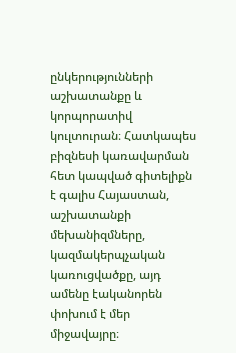ընկերությունների աշխատանքը և կորպորատիվ կուլտուրան։ Հատկապես բիզնեսի կառավարման հետ կապված գիտելիքն է գալիս Հայաստան, աշխատանքի մեխանիզմները, կազմակերպչական կառուցվածքը, այդ ամենը էականորեն փոխում է մեր միջավայրը։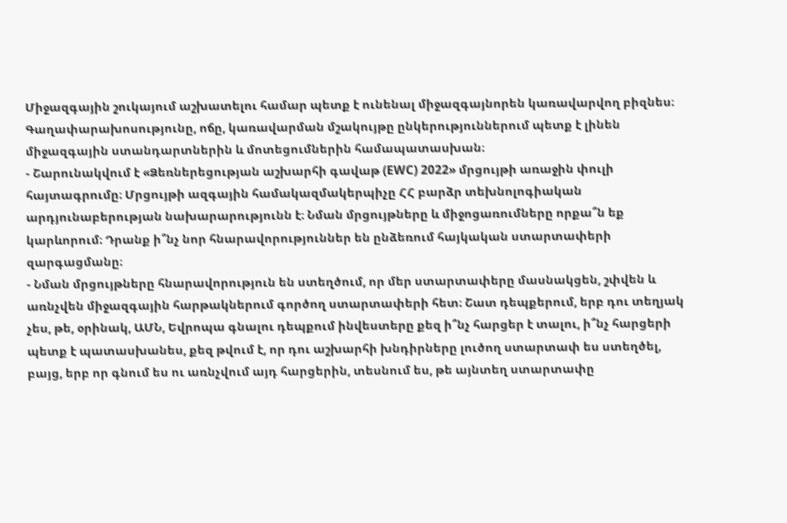Միջազգային շուկայում աշխատելու համար պետք է ունենալ միջազգայնորեն կառավարվող բիզնես։ Գաղափարախոսությունը, ոճը, կառավարման մշակույթը ընկերություններում պետք է լինեն միջազգային ստանդարտներին և մոտեցումներին համապատասխան։
- Շարունակվում է «Ձեռներեցության աշխարհի գավաթ (EWC) 2022» մրցույթի առաջին փուլի հայտագրումը։ Մրցույթի ազգային համակազմակերպիչը ՀՀ բարձր տեխնոլոգիական արդյունաբերության նախարարությունն է։ Նման մրցույթները և միջոցառումները որքա՞ն եք կարևորում։ Դրանք ի՞նչ նոր հնարավորություններ են ընձեռում հայկական ստարտափերի զարգացմանը։
- Նման մրցույթները հնարավորություն են ստեղծում, որ մեր ստարտափերը մասնակցեն, շփվեն և առնչվեն միջազգային հարթակներում գործող ստարտափերի հետ։ Շատ դեպքերում, երբ դու տեղյակ չես, թե, օրինակ, ԱՄՆ, Եվրոպա գնալու դեպքում ինվեստերը քեզ ի՞նչ հարցեր է տալու, ի՞նչ հարցերի պետք է պատասխանես, քեզ թվում է, որ դու աշխարհի խնդիրները լուծող ստարտափ ես ստեղծել, բայց, երբ որ գնում ես ու առնչվում այդ հարցերին, տեսնում ես, թե այնտեղ ստարտափը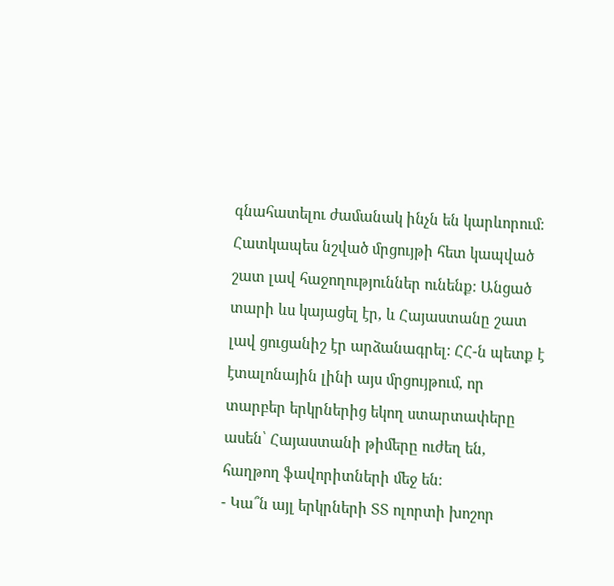գնահատելու ժամանակ ինչն են կարևորում։ Հատկապես նշված մրցույթի հետ կապված շատ լավ հաջողություններ ունենք։ Անցած տարի ևս կայացել էր, և Հայաստանը շատ լավ ցուցանիշ էր արձանագրել: ՀՀ-ն պետք է էտալոնային լինի այս մրցույթում, որ տարբեր երկրներից եկող ստարտափերը ասեն՝ Հայաստանի թիմերը ուժեղ են, հաղթող ֆավորիտների մեջ են։
- Կա՞ն այլ երկրների ՏՏ ոլորտի խոշոր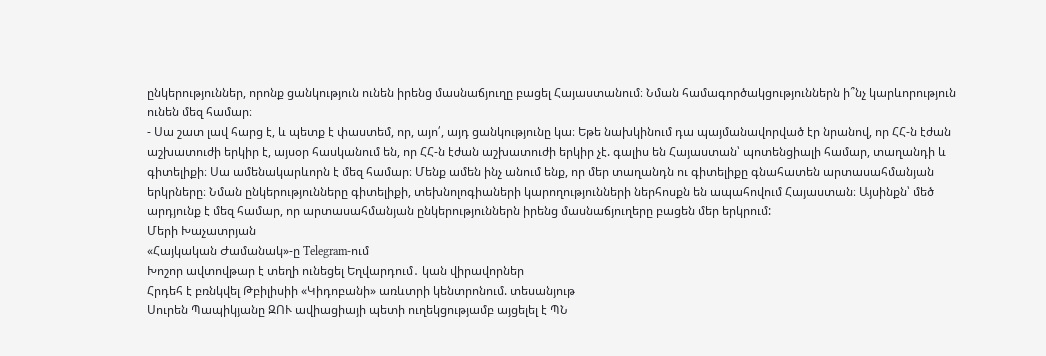ընկերություններ, որոնք ցանկություն ունեն իրենց մասնաճյուղը բացել Հայաստանում։ Նման համագործակցություններն ի՞նչ կարևորություն ունեն մեզ համար։
- Սա շատ լավ հարց է, և պետք է փաստեմ, որ, այո՛, այդ ցանկությունը կա։ Եթե նախկինում դա պայմանավորված էր նրանով, որ ՀՀ-ն էժան աշխատուժի երկիր է, այսօր հասկանում են, որ ՀՀ-ն էժան աշխատուժի երկիր չէ. գալիս են Հայաստան՝ պոտենցիալի համար, տաղանդի և գիտելիքի։ Սա ամենակարևորն է մեզ համար։ Մենք ամեն ինչ անում ենք, որ մեր տաղանդն ու գիտելիքը գնահատեն արտասահմանյան երկրները։ Նման ընկերությունները գիտելիքի, տեխնոլոգիաների կարողությունների ներհոսքն են ապահովում Հայաստան։ Այսինքն՝ մեծ արդյունք է մեզ համար, որ արտասահմանյան ընկերություններն իրենց մասնաճյուղերը բացեն մեր երկրում:
Մերի Խաչատրյան
«Հայկական Ժամանակ»-ը Telegram-ում
Խոշոր ավտովթար է տեղի ունեցել Եղվարդում․ կան վիրավորներ
Հրդեհ է բռնկվել Թբիլիսիի «Կիդոբանի» առևտրի կենտրոնում. տեսանյութ
Սուրեն Պապիկյանը ԶՈՒ ավիացիայի պետի ուղեկցությամբ այցելել է ՊՆ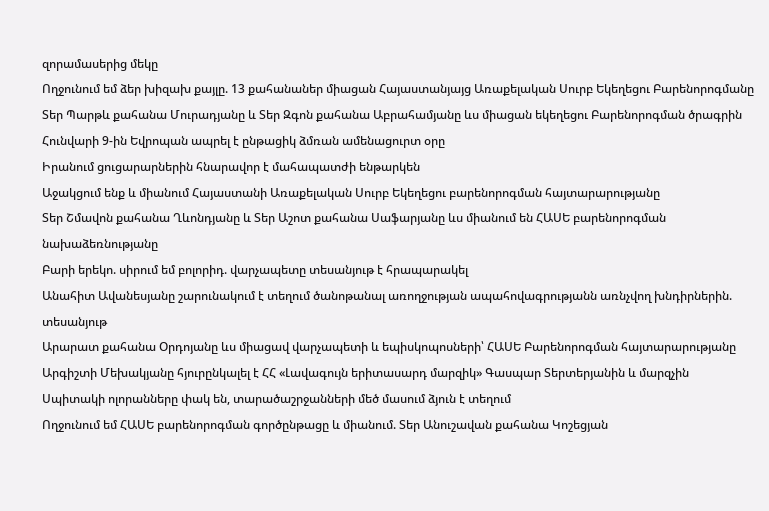զորամասերից մեկը
Ողջունում եմ ձեր խիզախ քայլը. 13 քահանաներ միացան Հայաստանյայց Առաքելական Սուրբ Եկեղեցու Բարենորոգմանը
Տեր Պարթև քահանա Մուրադյանը և Տեր Զգոն քահանա Աբրահամյանը ևս միացան եկեղեցու Բարենորոգման ծրագրին
Հունվարի 9-ին Եվրոպան ապրել է ընթացիկ ձմռան ամենացուրտ օրը
Իրանում ցուցարարներին հնարավոր է մահապատժի ենթարկեն
Աջակցում ենք և միանում Հայաստանի Առաքելական Սուրբ Եկեղեցու բարենորոգման հայտարարությանը
Տեր Շմավոն քահանա Ղևոնդյանը և Տեր Աշոտ քահանա Սաֆարյանը ևս միանում են ՀԱՍԵ բարենորոգման նախաձեռնությանը
Բարի երեկո. սիրում եմ բոլորիդ. վարչապետը տեսանյութ է հրապարակել
Անահիտ Ավանեսյանը շարունակում է տեղում ծանոթանալ առողջության ապահովագրությանն առնչվող խնդիրներին. տեսանյութ
Արարատ քահանա Օրդոյանը ևս միացավ վարչապետի և եպիսկոպոսների՝ ՀԱՍԵ Բարենորոգման հայտարարությանը
Արգիշտի Մեխակյանը հյուրընկալել է ՀՀ «Լավագույն երիտասարդ մարզիկ» Գասպար Տերտերյանին և մարզչին
Սպիտակի ոլորանները փակ են, տարածաշրջանների մեծ մասում ձյուն է տեղում
Ողջունում եմ ՀԱՍԵ բարենորոգման գործընթացը և միանում. Տեր Անուշավան քահանա Կոշեցյան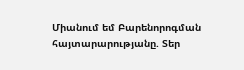Միանում եմ Բարենորոգման հայտարարությանը. Տեր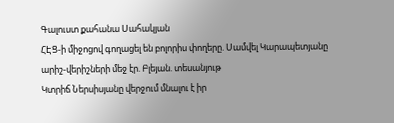Գալուստ քահանա Սահակյան
ՀԷՑ-ի միջոցով գողացել են բոլորիս փողերը. Սամվել Կարապետյանը արիշ-վերիշների մեջ էր. Բլեյան. տեսանյութ
Կտրիճ Ներսիսյանը վերջում մնալու է իր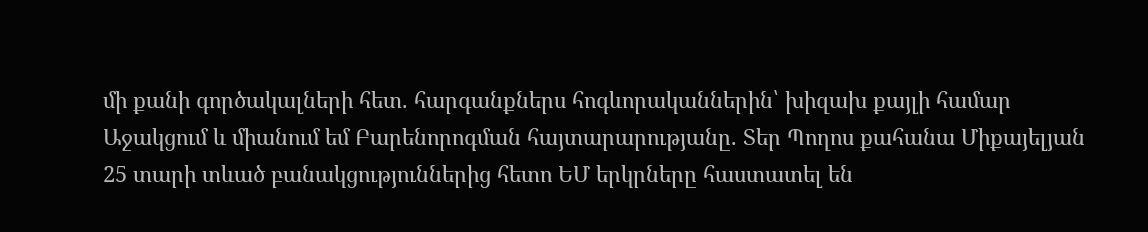մի քանի գործակալների հետ. հարգանքներս հոգևորականներին՝ խիզախ քայլի համար
Աջակցում և միանում եմ Բարենորոգման հայտարարությանը. Տեր Պողոս քահանա Միքայելյան
25 տարի տևած բանակցություններից հետո ԵՄ երկրները հաստատել են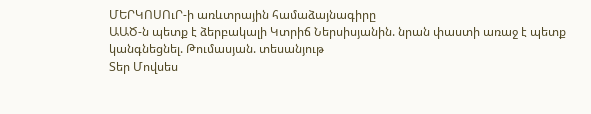ՄԵՐԿՈՍՈւՐ-ի առևտրային համաձայնագիրը
ԱԱԾ-ն պետք է ձերբակալի Կտրիճ Ներսիսյանին. նրան փաստի առաջ է պետք կանգնեցնել. Թումասյան. տեսանյութ
Տեր Մովսես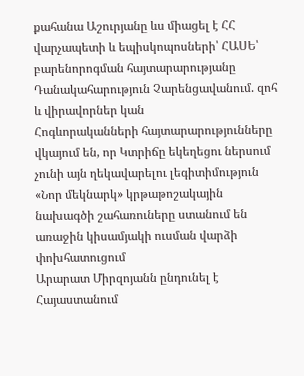քահանա Աշուրյանը ևս միացել է ՀՀ վարչապետի և եպիսկոպոսների՝ ՀԱՍԵ՝ բարենորոգման հայտարարությանը
Դանակահարություն Չարենցավանում. զոհ և վիրավորներ կան
Հոգևորականների հայտարարությունները վկայում են, որ Կտրիճը եկեղեցու ներսում չունի այն ղեկավարելու լեգիտիմություն
«Նոր մեկնարկ» կրթաթոշակային նախագծի շահառուները ստանում են առաջին կիսամյակի ուսման վարձի փոխհատուցում
Արարատ Միրզոյանն ընդունել է Հայաստանում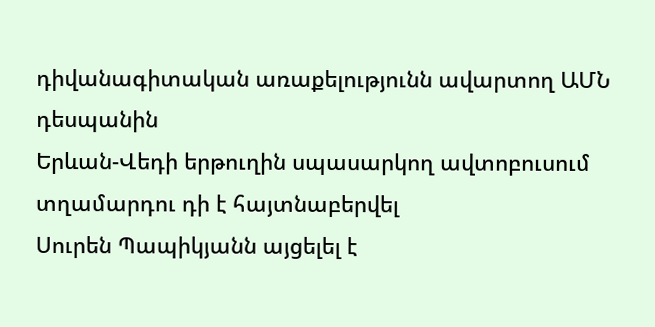դիվանագիտական առաքելությունն ավարտող ԱՄՆ դեսպանին
Երևան-Վեդի երթուղին սպասարկող ավտոբուսում տղամարդու դի է հայտնաբերվել
Սուրեն Պապիկյանն այցելել է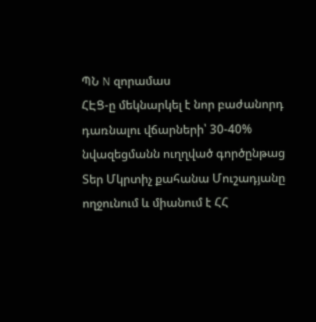ՊՆ N զորամաս
ՀԷՑ-ը մեկնարկել է նոր բաժանորդ դառնալու վճարների՝ 30-40% նվազեցմանն ուղղված գործընթաց
Տեր Մկրտիչ քահանա Մուշադյանը ողջունում և միանում է ՀՀ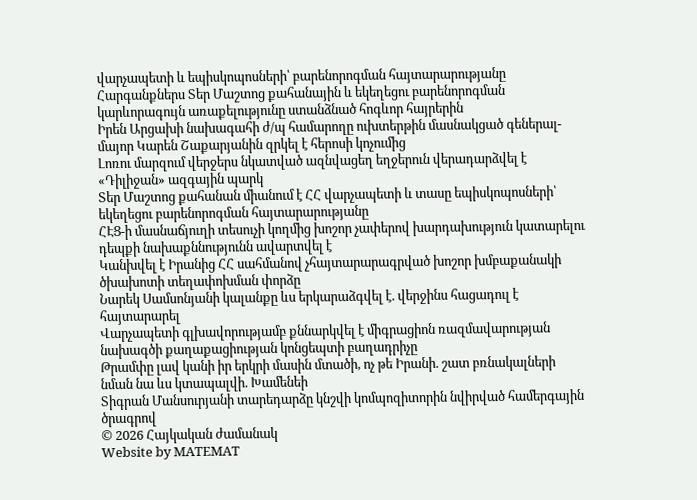վարչապետի և եպիսկոպոսների՝ բարենորոգման հայտարարությանը
Հարգանքներս Տեր Մաշտոց քահանային և եկեղեցու բարենորոգման կարևորագույն առաքելությունը ստանձնած հոգևոր հայրերին
Իրեն Արցախի նախագահի ժ/պ համարողը ուխտերթին մասնակցած գեներալ-մայոր Կարեն Շաքարյանին զրկել է հերոսի կոչումից
Լոռու մարզում վերջերս նկատված ազնվացեղ եղջերուն վերադարձվել է «Դիլիջան» ազգային պարկ
Տեր Մաշտոց քահանան միանում է ՀՀ վարչապետի և տասը եպիսկոպոսների՝ եկեղեցու բարենորոգման հայտարարությանը
ՀԷՑ-ի մասնաճյուղի տեսուչի կողմից խոշոր չափերով խարդախություն կատարելու դեպքի նախաքննությունն ավարտվել է
Կանխվել է Իրանից ՀՀ սահմանով չհայտարարագրված խոշոր խմբաքանակի ծխախոտի տեղափոխման փորձը
Նարեկ Սամսոնյանի կալանքը ևս երկարաձգվել է. վերջինս հացադուլ է հայտարարել
Վարչապետի գլխավորությամբ քննարկվել է միգրացիոն ռազմավարության նախագծի քաղաքացիության կոնցեպտի բաղադրիչը
Թրամփը լավ կանի իր երկրի մասին մտածի, ոչ թե Իրանի. շատ բռնակալների նման նա ևս կտապալվի. Խամենեի
Տիգրան Մանսուրյանի տարեդարձը կնշվի կոմպոզիտորին նվիրված համերգային ծրագրով
© 2026 Հայկական ժամանակ
Website by MATEMAT